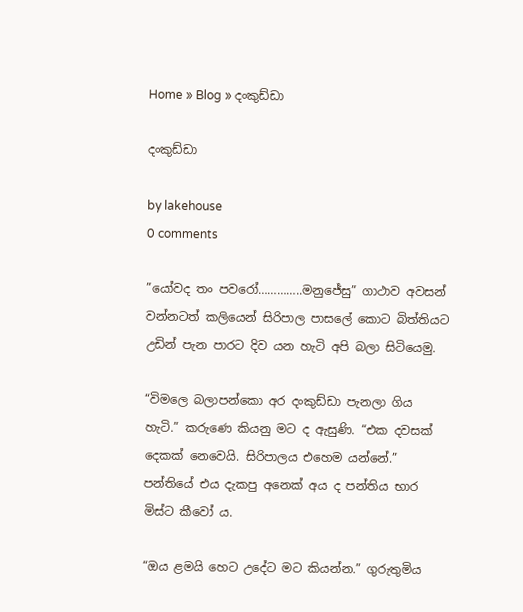Home » Blog » දංකුඩ්ඩා

දංකුඩ්ඩා

by lakehouse
0 comments

”යෝවද තං පවරෝ…………..මනුජේසු” ගාථාව අවසන් වන්නටත් කලියෙන් සිරිපාල පාසලේ කොට බිත්තියට උඩින් පැන පාරට දිව යන හැටි අපි බලා සිටියෙමු.

“විමලෙ බලාපන්කො අර දංකුඩ්ඩා පැනලා ගිය හැටි.” කරුණෙ කියනු මට ද ඇසුණි. “එක දවසක් දෙකක් නෙවෙයි. සිරිපාලය එහෙම යන්නේ.” පන්තියේ එය දැකපු අනෙක් අය ද පන්තිය භාර මිස්ට කීවෝ ය.

“ඔය ළමයි හෙට උදේට මට කියන්න.” ගුරුතුමිය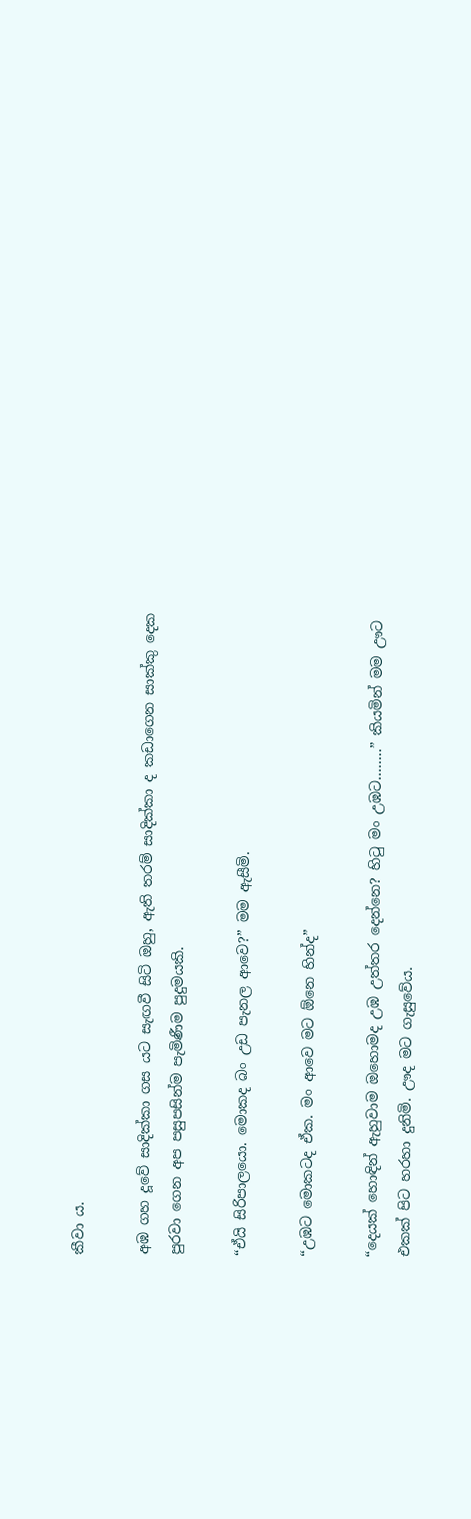කීවා ය.

අඹ ගහ දූවේ සාදික්කා ගස යට සැඟවී සිටි ඔහු, ඇති තරම් සාදික්කා ද කඩාගෙන සාක්කු දෙක පුරවා ගෙන අප පසුපසින්ම පැමිණීම පුදුමයකි.

“ඒයි සිරිපාලයො. මොකද බං උඩ පැනල ආවෙ?” මම ඇසීමි.

“උඹට මොකටද ඒක. මං ආවෙ මට ඕනෙ හින්ද”

“දෙයක් හොඳින් ඇහුවාම ඔහොමද උඹ උත්තර දෙන්නෙ? හිටු මං උඹට……..” කියමින් මම ඌට එකක් පිට හරහා දුනිමි. ඌද මට ගැසුවේය.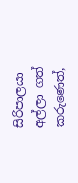සිරිපාලයා අල්ලා ගත් කරුණෙත්,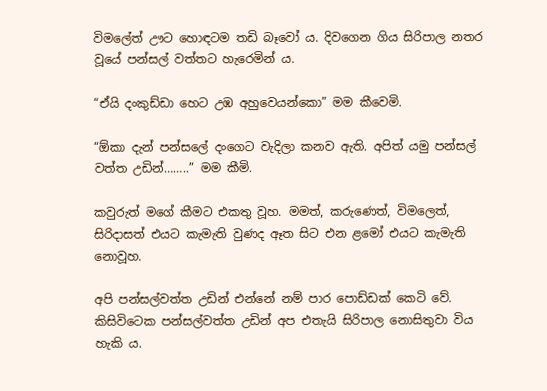විමලේත් ඌට හොඳටම තඩි බෑවෝ ය. දිවගෙන ගිය සිරිපාල නතර වූයේ පන්සල් වත්තට හැරෙමින් ය.

“ඒයි දංකුඩ්ඩා හෙට උඹ අහුවෙයන්කො” මම කීවෙමි.

“ඕකා දැන් පන්සලේ දංගෙට වැදිලා කනව ඇති. අපිත් යමු පන්සල් වත්ත උඩින්……..” මම කීමි.

කවුරුත් මගේ කීමට එකතු වූහ. මමත්, කරුණෙත්, විමලෙත්, සිරිදාසත් එයට කැමැති වුණද ඈත සිට එන ළමෝ එයට කැමැති නොවූහ.

අපි පන්සල්වත්ත උඩින් එන්නේ නම් පාර පොඩ්ඩක් කෙටි වේ. කිසිවිටෙක පන්සල්වත්ත උඩින් අප එතැයි සිරිපාල නොසිතුවා විය හැකි ය.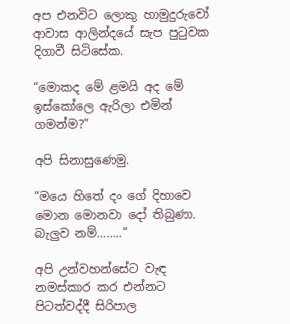අප එනවිට ලොකු හාමුදුරුවෝ ආවාස ආලින්දයේ සැප පුටුවක දිගාවී සිටිසේක.

“මොකද මේ ළමයි අද මේ ඉස්කෝලෙ ඇරිලා එමින් ගමන්ම?”

අපි සිනාසුණෙමු.

“මයෙ හිතේ දං ගේ දිහාවෙ මොන මොනවා දෝ තිබුණා. බැලුව නම්……..”

අපි උන්වහන්සේට වැඳ නමස්කාර කර එන්නට පිටත්වද්දී සිරිපාල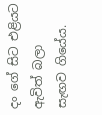දං ගේ සිට එළියට ඇවිත් බලා සැඟව ගියේය.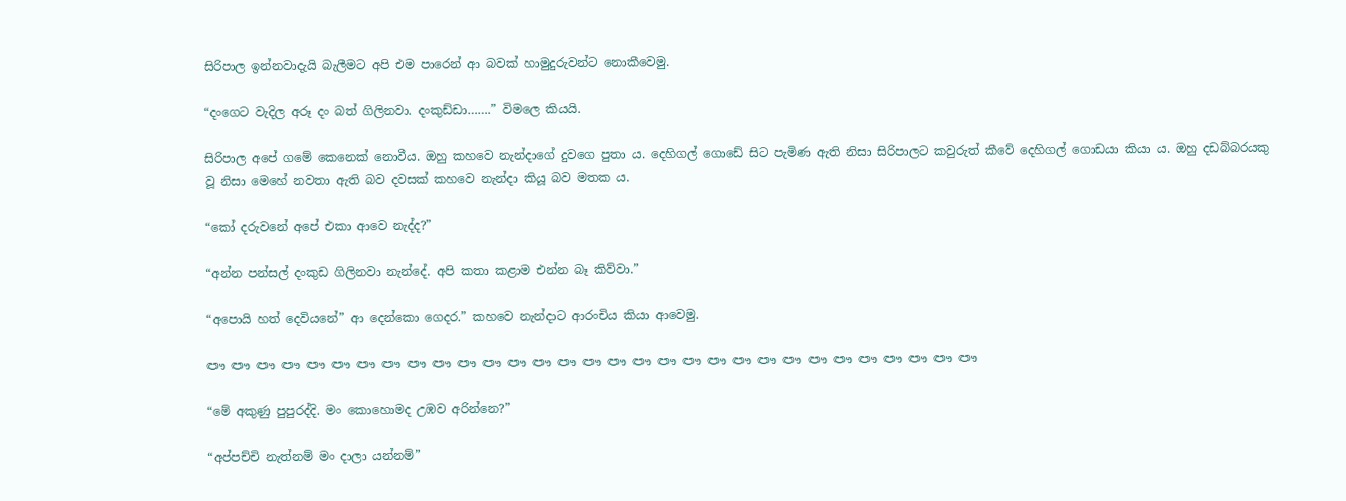සිරිපාල ඉන්නවාදැයි බැලීමට අපි එම පාරෙන් ආ බවක් හාමුදුරුවන්ට නොකීවෙමු.

“දංගෙට වැදිල අරූ දං බත් ගිලිනවා. දංකුඩ්ඩා…….” විමලෙ කියයි.

සිරිපාල අපේ ගමේ කෙනෙක් නොවීය. ඔහු කහවෙ නැන්දාගේ දුවගෙ පුතා ය. දෙහිගල් ගොඩේ සිට පැමිණ ඇති නිසා සිරිපාලට කවුරුත් කීවේ දෙහිගල් ගොඩයා කියා ය. ඔහු දඩබ්බරයකු වූ නිසා මෙහේ නවතා ඇති බව දවසක් කහවෙ නැන්දා කියූ බව මතක ය.

“කෝ දරුවනේ අපේ එකා ආවෙ නැද්ද?”

“අන්න පන්සල් දංකුඩ ගිලිනවා නැන්දේ. අපි කතා කළාම එන්න බෑ කිව්වා.”

“අපොයි හත් දෙවියනේ” ආ දෙන්කො ගෙදර.” කහවෙ නැන්දාට ආරංචිය කියා ආවෙමු.

ඐ ඐ ඐ ඐ ඐ ඐ ඐ ඐ ඐ ඐ ඐ ඐ ඐ ඐ ඐ ඐ ඐ ඐ ඐ ඐ ඐ ඐ ඐ ඐ ඐ ඐ ඐ ඐ ඐ ඐ ඐ

“මේ අකුණු පුපුරද්දි. මං කොහොමද උඹව අරින්නෙ?”

“අප්පච්චි නැත්නම් මං දාලා යන්නම්”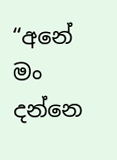“අනේ මං දන්නෙ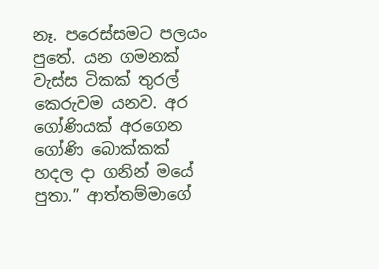නෑ. පරෙස්සමට පලයං පුතේ. යන ගමනක් වැස්ස ටිකක් තුරල් කෙරුවම යනව. අර ගෝණියක් අරගෙන ගෝණි බොක්කක් හදල දා ගනින් මයේ පුතා.” ආත්තම්මාගේ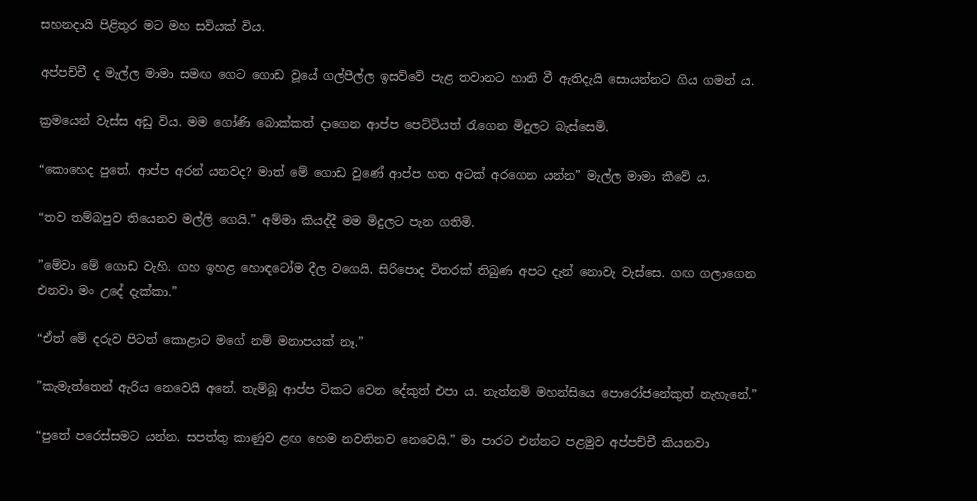සහනදායි පිළිතුර මට මහ සවියක් විය.

අප්පච්චී ද මැල්ල මාමා සමඟ ගෙට ගොඩ වූයේ ගල්පීල්ල ඉසව්වේ පැළ තවානට හානි වී ඇතිදැයි සොයන්නට ගිය ගමන් ය.

ක්‍රමයෙන් වැස්ස අඩු විය. මම ගෝණි බොක්කත් දාගෙන ආප්ප පෙට්ටියත් රැගෙන මිදුලට බැස්සෙමි.

“කොහෙද පුතේ. ආප්ප අරන් යනවද? මාත් මේ ගොඩ වුණේ ආප්ප හත අටක් අරගෙන යන්න” මැල්ල මාමා කීවේ ය.

“තව තම්බපුව තියෙනව මල්ලි ගෙයි.” අම්මා කියද්දී මම මිදුලට පැන ගතිමි.

”මේවා මේ ගොඩ වැහි. ගහ ඉහළ හොඳටෝම දීල වගෙයි. සිරිපොද විතරක් තිබුණ අපට දැන් නොවැ වැස්සෙ. ගඟ ගලාගෙන එනවා මං උදේ දැක්කා.”

“ඒත් මේ දරුව පිටත් කොළාට මගේ නම් මනාපයක් නෑ.”

”කැමැත්තෙන් ඇරිය නෙවෙයි අනේ. තැම්බූ ආප්ප ටිකට වෙන දේකුත් එපා ය. නැත්නම් මහන්සියෙ පොරෝජනේකුත් නැහැනේ.”

“පුතේ පරෙස්සමට යන්න. සපත්තු කාණුව ළඟ හෙම නවතිනව නෙවෙයි.” මා පාරට එන්නට පළමුව අප්පච්චී කියනවා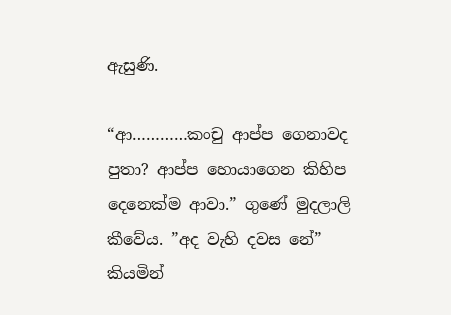ඇසුණි.

“ආ…………කංචු ආප්ප ගෙනාවද පුතා? ආප්ප හොයාගෙන කිහිප දෙනෙක්ම ආවා.” ගුණේ මුදලාලි කීවේය. ”අද වැහි දවස නේ” කියමින්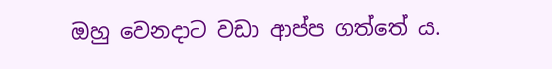ඔහු වෙනදාට වඩා ආප්ප ගත්තේ ය.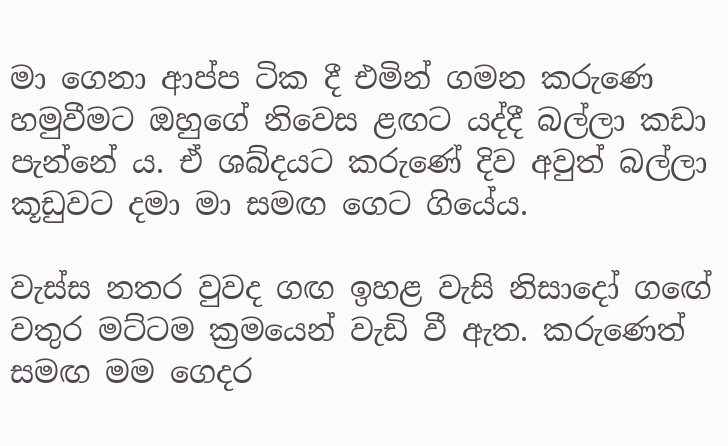මා ගෙනා ආප්ප ටික දී එමින් ගමන කරුණෙ හමුවීමට ඔහුගේ නිවෙස ළඟට යද්දී බල්ලා කඩා පැන්නේ ය. ඒ ශබ්දයට කරුණේ දිව අවුත් බල්ලා කූඩුවට දමා මා සමඟ ගෙට ගියේය.

වැස්ස නතර වුවද ගඟ ඉහළ වැසි නිසාදෝ ගඟේ වතුර මට්ටම ක්‍රමයෙන් වැඩි වී ඇත. කරුණෙත් සමඟ මම ගෙදර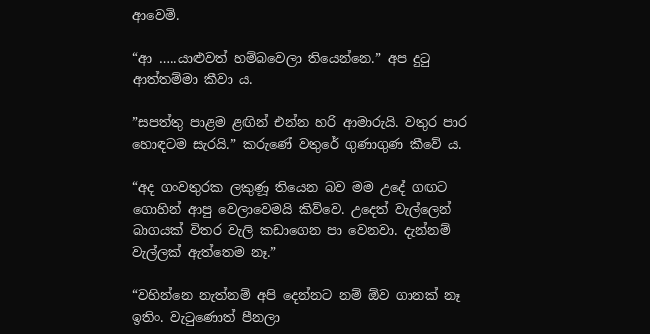ආවෙමි.

“ආ …..යාළුවත් හම්බවෙලා තියෙන්නෙ.” අප දුටු ආත්තම්මා කීවා ය.

”සපත්තු පාළම ළඟින් එන්න හරි ආමාරුයි. වතුර පාර හොඳටම සැරයි.” කරුණේ වතුරේ ගුණාගුණ කීවේ ය.

“අද ගංවතුරක ලකුණූ තියෙන බව මම උදේ ගඟට ගොහින් ආපු වෙලාවෙමයි කිව්වෙ. උදෙත් වැල්ලෙන් බාගයක් විතර වැලි කඩාගෙන පා වෙනවා. දැන්නම් වැල්ලක් ඇත්තෙම නෑ.”

“වහින්නෙ නැත්නම් අපි දෙන්නට නම් ඕව ගානක් නෑ ඉතිං. වැටුණොත් පීනලා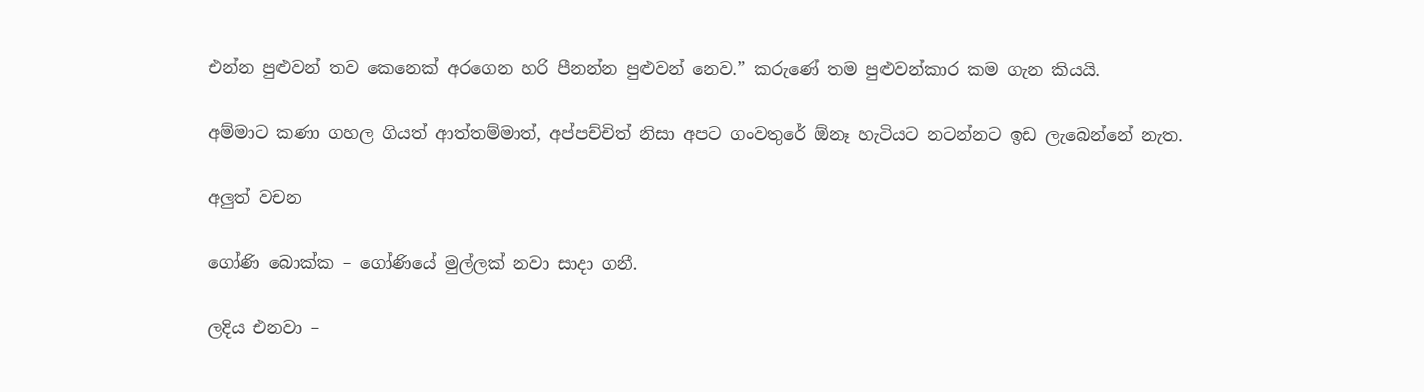එන්න පුළුවන් තව කෙනෙක් අරගෙන හරි පීනන්න පුළුවන් නෙව.” කරුණේ තම පුළුවන්කාර කම ගැන කියයි.

අම්මාට කණා ගහල ගියත් ආත්තම්මාත්, අප්පච්චිත් නිසා අපට ගංවතුරේ ඕනෑ හැටියට නටන්නට ඉඩ ලැබෙන්නේ නැත.

අලුත් වචන

ගෝණි බොක්ක – ගෝණියේ මුල්ලක් නවා සාදා ගනී.

ලදිය එනවා –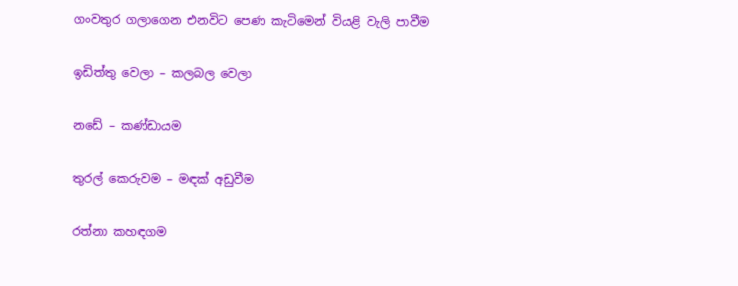ගංවතුර ගලාගෙන එනවිට පෙණ කැටිමෙන් වියළි වැලි පාවීම

ඉඩිත්තු වෙලා – කලබල වෙලා

නඩේ – කණ්ඩායම

තුරල් කෙරුවම – මඳක් අඩුවීම

රත්නා කහඳගම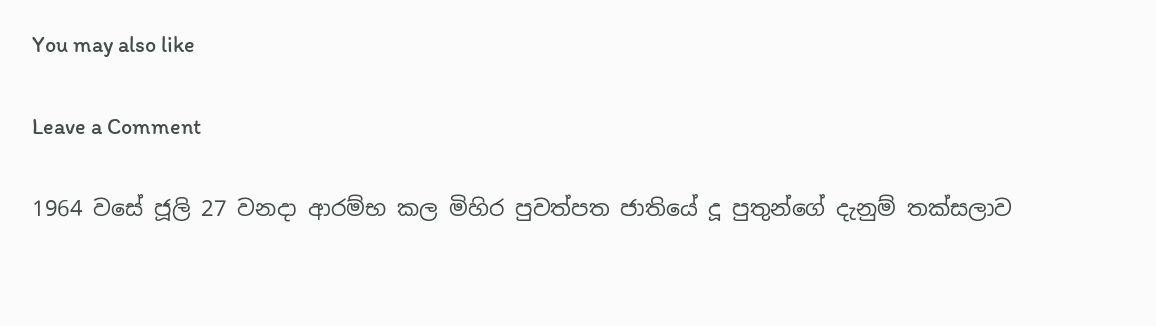You may also like

Leave a Comment

1964 වසේ ජූලි 27 වනදා ආරම්භ කල මිහිර පුවත්පත ජාතියේ දූ පුතුන්ගේ දැනුම් තක්සලාව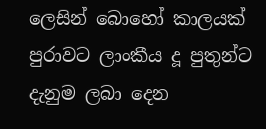ලෙසින් බොහෝ කාලයක් පුරාවට ලාංකීය දූ පුතුන්ට දැනුම ලබා දෙන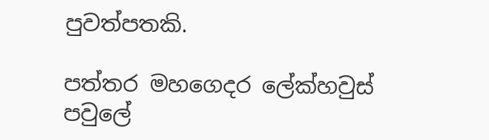පුවත්පතකි.

පත්තර මහගෙදර ලේක්හවුස් පවුලේ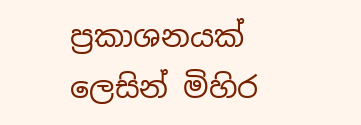ප්‍රකාශනයක් ලෙසින් මිහිර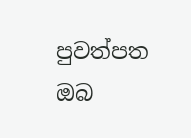පුවත්පත ඔබ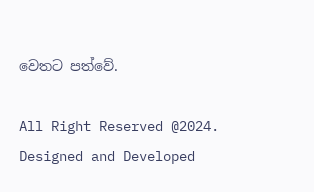වෙතට පත්වේ.

All Right Reserved @2024. Designed and Developed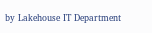by Lakehouse IT Department